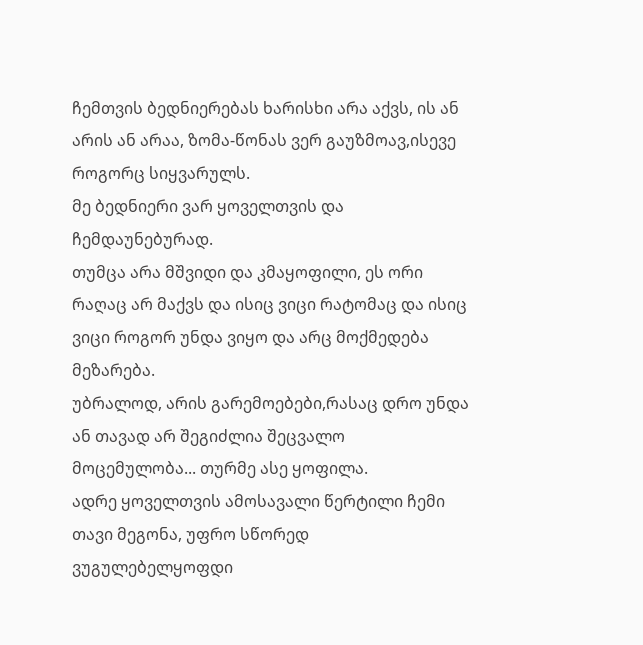ჩემთვის ბედნიერებას ხარისხი არა აქვს, ის ან არის ან არაა, ზომა-წონას ვერ გაუზმოავ,ისევე როგორც სიყვარულს.
მე ბედნიერი ვარ ყოველთვის და ჩემდაუნებურად.
თუმცა არა მშვიდი და კმაყოფილი, ეს ორი რაღაც არ მაქვს და ისიც ვიცი რატომაც და ისიც ვიცი როგორ უნდა ვიყო და არც მოქმედება მეზარება.
უბრალოდ, არის გარემოებები,რასაც დრო უნდა ან თავად არ შეგიძლია შეცვალო მოცემულობა... თურმე ასე ყოფილა.
ადრე ყოველთვის ამოსავალი წერტილი ჩემი თავი მეგონა, უფრო სწორედ ვუგულებელყოფდი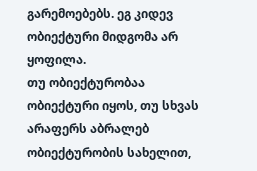გარემოებებს. ეგ კიდევ ობიექტური მიდგომა არ ყოფილა.
თუ ობიექტურობაა ობიექტური იყოს, თუ სხვას არაფერს აბრალებ ობიექტურობის სახელით,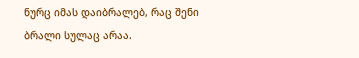ნურც იმას დაიბრალებ, რაც შენი ბრალი სულაც არაა.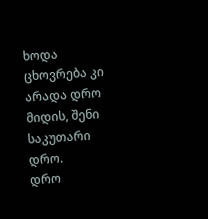ხოდა ცხოვრება კი არადა დრო მიდის, შენი საკუთარი დრო.
დრო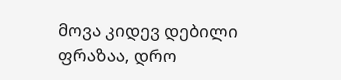მოვა კიდევ დებილი ფრაზაა, დრო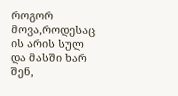როგორ მოვა,როდესაც ის არის სულ და მასში ხარ შენ,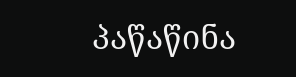პაწაწინა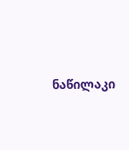ნაწილაკი